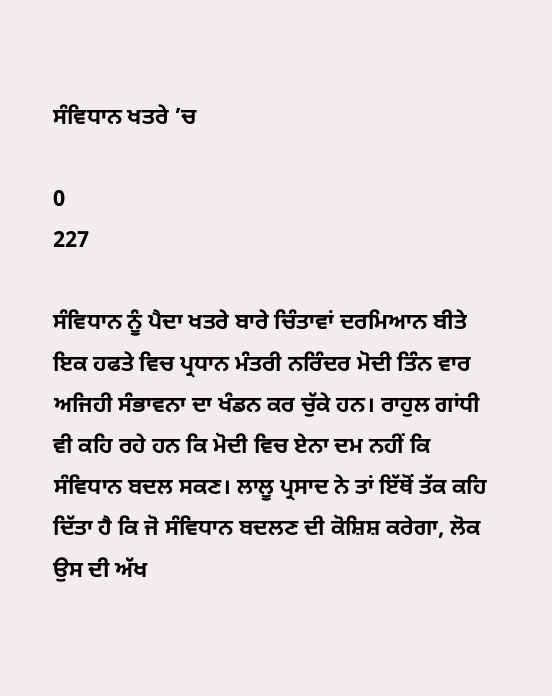ਸੰਵਿਧਾਨ ਖਤਰੇ ’ਚ

0
227

ਸੰਵਿਧਾਨ ਨੂੰ ਪੈਦਾ ਖਤਰੇ ਬਾਰੇ ਚਿੰਤਾਵਾਂ ਦਰਮਿਆਨ ਬੀਤੇ ਇਕ ਹਫਤੇ ਵਿਚ ਪ੍ਰਧਾਨ ਮੰਤਰੀ ਨਰਿੰਦਰ ਮੋਦੀ ਤਿੰਨ ਵਾਰ ਅਜਿਹੀ ਸੰਭਾਵਨਾ ਦਾ ਖੰਡਨ ਕਰ ਚੁੱਕੇ ਹਨ। ਰਾਹੁਲ ਗਾਂਧੀ ਵੀ ਕਹਿ ਰਹੇ ਹਨ ਕਿ ਮੋਦੀ ਵਿਚ ਏਨਾ ਦਮ ਨਹੀਂ ਕਿ ਸੰਵਿਧਾਨ ਬਦਲ ਸਕਣ। ਲਾਲੂ ਪ੍ਰਸਾਦ ਨੇ ਤਾਂ ਇੱਥੋਂ ਤੱਕ ਕਹਿ ਦਿੱਤਾ ਹੈ ਕਿ ਜੋ ਸੰਵਿਧਾਨ ਬਦਲਣ ਦੀ ਕੋਸ਼ਿਸ਼ ਕਰੇਗਾ, ਲੋਕ ਉਸ ਦੀ ਅੱਖ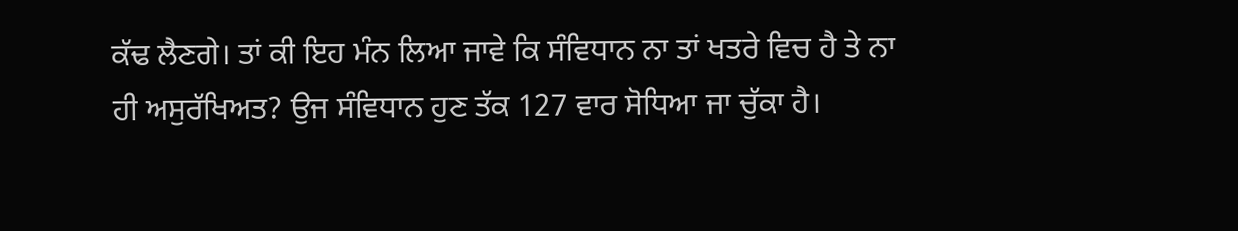ਕੱਢ ਲੈਣਗੇ। ਤਾਂ ਕੀ ਇਹ ਮੰਨ ਲਿਆ ਜਾਵੇ ਕਿ ਸੰਵਿਧਾਨ ਨਾ ਤਾਂ ਖਤਰੇ ਵਿਚ ਹੈ ਤੇ ਨਾ ਹੀ ਅਸੁਰੱਖਿਅਤ? ਉਜ ਸੰਵਿਧਾਨ ਹੁਣ ਤੱਕ 127 ਵਾਰ ਸੋਧਿਆ ਜਾ ਚੁੱਕਾ ਹੈ।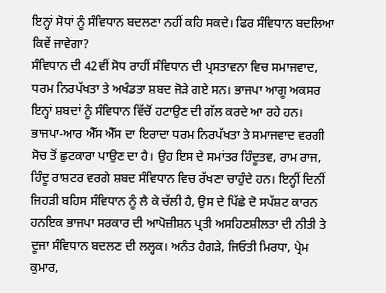ਇਨ੍ਹਾਂ ਸੋਧਾਂ ਨੂੰ ਸੰਵਿਧਾਨ ਬਦਲਣਾ ਨਹੀਂ ਕਹਿ ਸਕਦੇ। ਫਿਰ ਸੰਵਿਧਾਨ ਬਦਲਿਆ ਕਿਵੇਂ ਜਾਵੇਗਾ?
ਸੰਵਿਧਾਨ ਦੀ 42ਵੀਂ ਸੋਧ ਰਾਹੀਂ ਸੰਵਿਧਾਨ ਦੀ ਪ੍ਰਸਤਾਵਨਾ ਵਿਚ ਸਮਾਜਵਾਦ, ਧਰਮ ਨਿਰਪੱਖਤਾ ਤੇ ਅਖੰਡਤਾ ਸ਼ਬਦ ਜੋੜੇ ਗਏ ਸਨ। ਭਾਜਪਾ ਆਗੂ ਅਕਸਰ ਇਨ੍ਹਾਂ ਸ਼ਬਦਾਂ ਨੂੰ ਸੰਵਿਧਾਨ ਵਿੱਚੋਂ ਹਟਾਉਣ ਦੀ ਗੱਲ ਕਰਦੇ ਆ ਰਹੇ ਹਨ। ਭਾਜਪਾ-ਆਰ ਐੱਸ ਐੱਸ ਦਾ ਇਰਾਦਾ ਧਰਮ ਨਿਰਪੱਖਤਾ ਤੇ ਸਮਾਜਵਾਦ ਵਰਗੀ ਸੋਚ ਤੋਂ ਛੁਟਕਾਰਾ ਪਾਉਣ ਦਾ ਹੈ। ਉਹ ਇਸ ਦੇ ਸਮਾਂਤਰ ਹਿੰਦੂਤਵ, ਰਾਮ ਰਾਜ, ਹਿੰਦੂ ਰਾਸ਼ਟਰ ਵਰਗੇ ਸ਼ਬਦ ਸੰਵਿਧਾਨ ਵਿਚ ਰੱਖਣਾ ਚਾਹੁੰਦੇ ਹਨ। ਇਨ੍ਹੀਂ ਦਿਨੀਂ ਜਿਹੜੀ ਬਹਿਸ ਸੰਵਿਧਾਨ ਨੂੰ ਲੈ ਕੇ ਚੱਲੀ ਹੈ, ਉਸ ਦੇ ਪਿੱਛੇ ਦੋ ਸਪੱਸ਼ਟ ਕਾਰਨ ਹਨਇਕ ਭਾਜਪਾ ਸਰਕਾਰ ਦੀ ਆਪੋਜ਼ੀਸ਼ਨ ਪ੍ਰਤੀ ਅਸਹਿਣਸ਼ੀਲਤਾ ਦੀ ਨੀਤੀ ਤੇ ਦੂਜਾ ਸੰਵਿਧਾਨ ਬਦਲਣ ਦੀ ਲਲ੍ਹਕ। ਅਨੰਤ ਹੈਗੜੇ, ਜਿਓਤੀ ਮਿਰਧਾ, ਪ੍ਰੇਮ ਕੁਮਾਰ,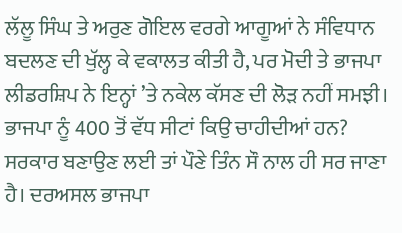ਲੱਲੂ ਸਿੰਘ ਤੇ ਅਰੁਣ ਗੋਇਲ ਵਰਗੇ ਆਗੂਆਂ ਨੇ ਸੰਵਿਧਾਨ ਬਦਲਣ ਦੀ ਖੁੱਲ੍ਹ ਕੇ ਵਕਾਲਤ ਕੀਤੀ ਹੈ, ਪਰ ਮੋਦੀ ਤੇ ਭਾਜਪਾ ਲੀਡਰਸ਼ਿਪ ਨੇ ਇਨ੍ਹਾਂ ’ਤੇ ਨਕੇਲ ਕੱਸਣ ਦੀ ਲੋੜ ਨਹੀਂ ਸਮਝੀ। ਭਾਜਪਾ ਨੂੰ 400 ਤੋਂ ਵੱਧ ਸੀਟਾਂ ਕਿਉ ਚਾਹੀਦੀਆਂ ਹਨ? ਸਰਕਾਰ ਬਣਾਉਣ ਲਈ ਤਾਂ ਪੌਣੇ ਤਿੰਨ ਸੌ ਨਾਲ ਹੀ ਸਰ ਜਾਣਾ ਹੈ। ਦਰਅਸਲ ਭਾਜਪਾ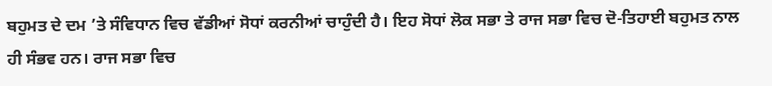ਬਹੁਮਤ ਦੇ ਦਮ ’ਤੇ ਸੰਵਿਧਾਨ ਵਿਚ ਵੱਡੀਆਂ ਸੋਧਾਂ ਕਰਨੀਆਂ ਚਾਹੁੰਦੀ ਹੈ। ਇਹ ਸੋਧਾਂ ਲੋਕ ਸਭਾ ਤੇ ਰਾਜ ਸਭਾ ਵਿਚ ਦੋ-ਤਿਹਾਈ ਬਹੁਮਤ ਨਾਲ ਹੀ ਸੰਭਵ ਹਨ। ਰਾਜ ਸਭਾ ਵਿਚ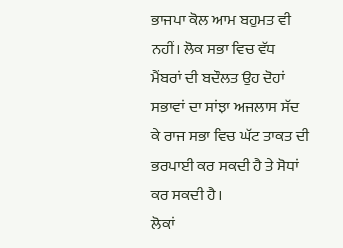ਭਾਜਪਾ ਕੋਲ ਆਮ ਬਹੁਮਤ ਵੀ ਨਹੀਂ। ਲੋਕ ਸਭਾ ਵਿਚ ਵੱਧ ਮੈਂਬਰਾਂ ਦੀ ਬਦੌਲਤ ਉਹ ਦੋਹਾਂ ਸਭਾਵਾਂ ਦਾ ਸਾਂਝਾ ਅਜਲਾਸ ਸੱਦ ਕੇ ਰਾਜ ਸਭਾ ਵਿਚ ਘੱਟ ਤਾਕਤ ਦੀ ਭਰਪਾਈ ਕਰ ਸਕਦੀ ਹੈ ਤੇ ਸੋਧਾਂ ਕਰ ਸਕਦੀ ਹੈ।
ਲੋਕਾਂ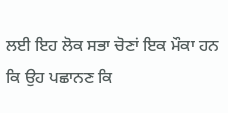ਲਈ ਇਹ ਲੋਕ ਸਭਾ ਚੋਣਾਂ ਇਕ ਮੌਕਾ ਹਨ ਕਿ ਉਹ ਪਛਾਨਣ ਕਿ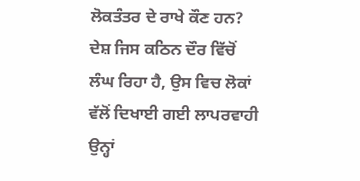ਲੋਕਤੰਤਰ ਦੇ ਰਾਖੇ ਕੌਣ ਹਨ? ਦੇਸ਼ ਜਿਸ ਕਠਿਨ ਦੌਰ ਵਿੱਚੋਂ ਲੰਘ ਰਿਹਾ ਹੈ, ਉਸ ਵਿਚ ਲੋਕਾਂ ਵੱਲੋਂ ਦਿਖਾਈ ਗਈ ਲਾਪਰਵਾਹੀ ਉਨ੍ਹਾਂ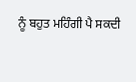ਨੂੰ ਬਹੁਤ ਮਹਿੰਗੀ ਪੈ ਸਕਦੀ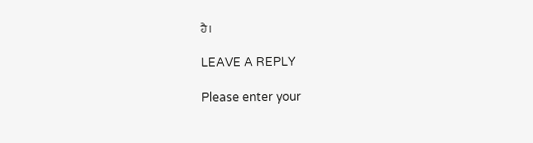ਹੈ।

LEAVE A REPLY

Please enter your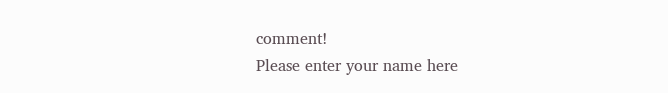comment!
Please enter your name here